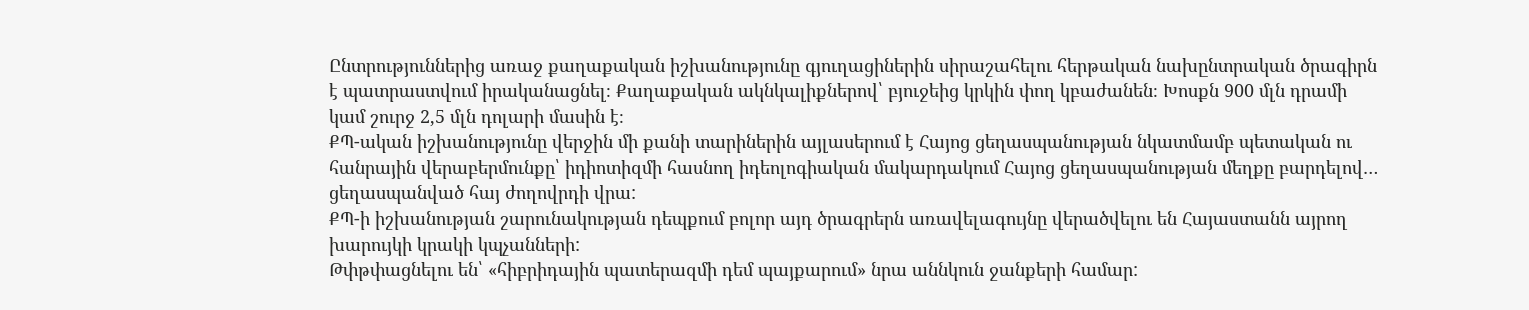Ընտրություններից առաջ քաղաքական իշխանությունը գյուղացիներին սիրաշահելու հերթական նախընտրական ծրագիրն է պատրաստվում իրականացնել։ Քաղաքական ակնկալիքներով՝ բյուջեից կրկին փող կբաժանեն։ Խոսքն 900 մլն դրամի կամ շուրջ 2,5 մլն դոլարի մասին է։
ՔՊ-ական իշխանությունը վերջին մի քանի տարիներին այլասերում է Հայոց ցեղասպանության նկատմամբ պետական ու հանրային վերաբերմունքը՝ իդիոտիզմի հասնող իդեոլոգիական մակարդակում Հայոց ցեղասպանության մեղքը բարդելով… ցեղասպանված հայ ժողովրդի վրա:
ՔՊ-ի իշխանության շարունակության դեպքում բոլոր այդ ծրագրերն առավելագույնը վերածվելու են Հայաստանն այրող խարույկի կրակի կպչանների:
Թփթփացնելու են՝ «հիբրիդային պատերազմի դեմ պայքարում» նրա աննկուն ջանքերի համար: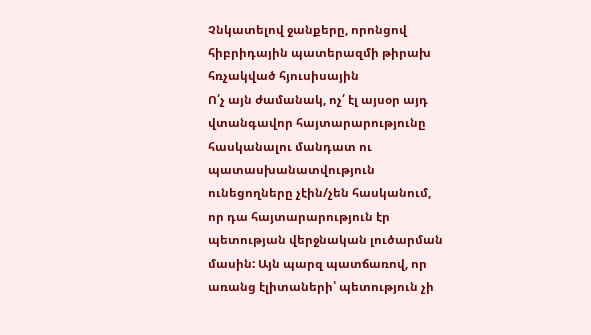Չնկատելով ջանքերը, որոնցով հիբրիդային պատերազմի թիրախ հռչակված հյուսիսային
Ո՛չ այն ժամանակ, ոչ՛ էլ այսօր այդ վտանգավոր հայտարարությունը հասկանալու մանդատ ու պատասխանատվություն ունեցողները չէին/չեն հասկանում, որ դա հայտարարություն էր պետության վերջնական լուծարման մասին: Այն պարզ պատճառով, որ առանց էլիտաների՝ պետություն չի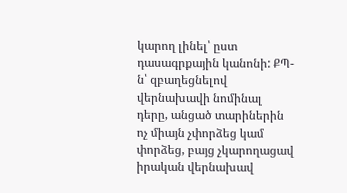կարող լինել՝ ըստ դասագրքային կանոնի: ՔՊ-ն՝ զբաղեցնելով վերնախավի նոմինալ դերը, անցած տարիներին ոչ միայն չփորձեց կամ փորձեց, բայց չկարողացավ իրական վերնախավ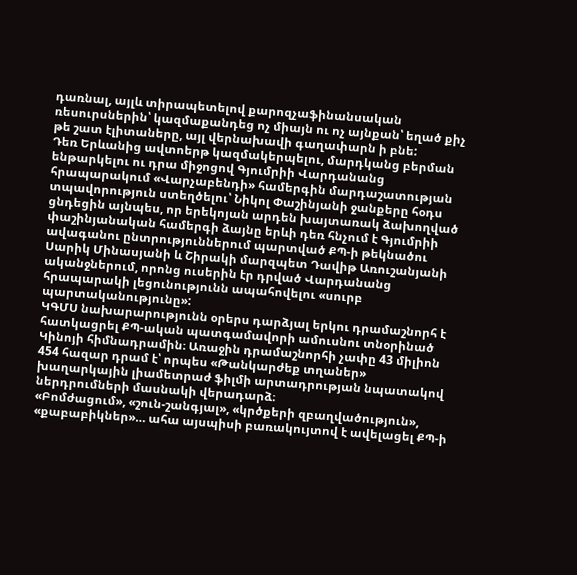դառնալ, այլև տիրապետելով քարոզչաֆինանսական ռեսուրսներին՝ կազմաքանդեց ոչ միայն ու ոչ այնքան՝ եղած քիչ թե շատ էլիտաները, այլ վերնախավի գաղափարն ի բնե:
Դեռ Երևանից ավտոերթ կազմակերպելու, մարդկանց բերման ենթարկելու ու դրա միջոցով Գյումրիի Վարդանանց հրապարակում «Վարչաբենդի» համերգին մարդաշատության տպավորություն ստեղծելու՝ Նիկոլ Փաշինյանի ջանքերը հօդս ցնդեցին այնպես, որ երեկոյան արդեն խայտառակ ձախողված փաշինյանական համերգի ձայնը երևի դեռ հնչում է Գյումրիի ավագանու ընտրություններում պարտված ՔՊ-ի թեկնածու Սարիկ Մինասյանի և Շիրակի մարզպետ Դավիթ Առուշանյանի ականջներում, որոնց ուսերին էր դրված Վարդանանց հրապարակի լեցունությունն ապահովելու «սուրբ պարտականությունը»:
ԿԳՄՍ նախարարությունն օրերս դարձյալ երկու դրամաշնորհ է հատկացրել ՔՊ-ական պատգամավորի ամուսնու տնօրինած Կինոյի հիմնադրամին։ Առաջին դրամաշնորհի չափը 43 միլիոն 454 հազար դրամ է՝ որպես «Թանկարժեք տղաներ» խաղարկային լիամետրաժ ֆիլմի արտադրության նպատակով ներդրումների մասնակի վերադարձ։
«Բոմժացում», «շուն-շանգյալ», «կրծքերի զբաղվածություն», «քաբաբիկներ»… ահա այսպիսի բառակույտով է ավելացել ՔՊ-ի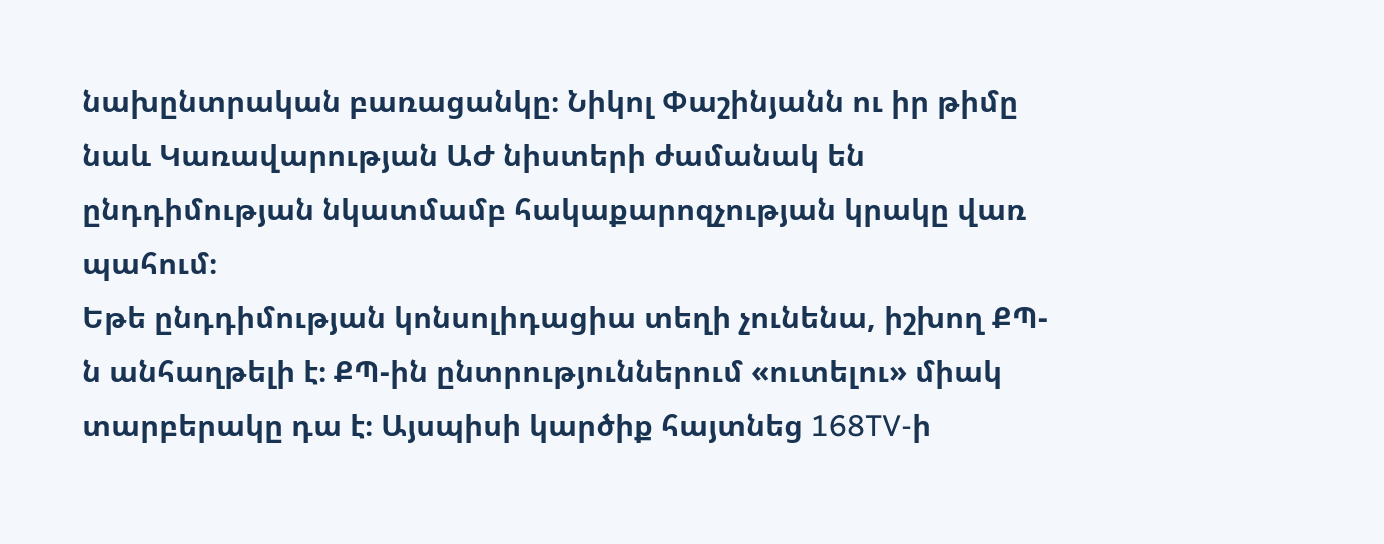նախընտրական բառացանկը։ Նիկոլ Փաշինյանն ու իր թիմը նաև Կառավարության ԱԺ նիստերի ժամանակ են ընդդիմության նկատմամբ հակաքարոզչության կրակը վառ պահում։
Եթե ընդդիմության կոնսոլիդացիա տեղի չունենա, իշխող ՔՊ-ն անհաղթելի է։ ՔՊ-ին ընտրություններում «ուտելու» միակ տարբերակը դա է։ Այսպիսի կարծիք հայտնեց 168TV-ի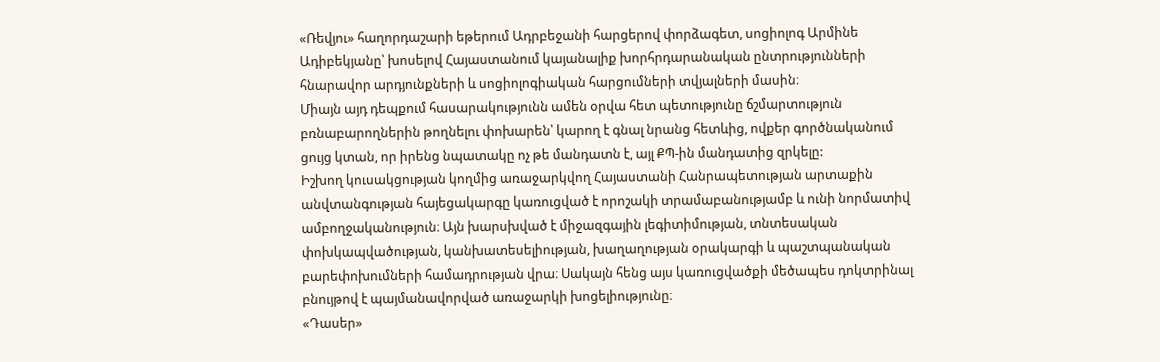«Ռեվյու» հաղորդաշարի եթերում Ադրբեջանի հարցերով փորձագետ, սոցիոլոգ Արմինե Ադիբեկյանը՝ խոսելով Հայաստանում կայանալիք խորհրդարանական ընտրությունների հնարավոր արդյունքների և սոցիոլոգիական հարցումների տվյալների մասին։
Միայն այդ դեպքում հասարակությունն ամեն օրվա հետ պետությունը ճշմարտություն բռնաբարողներին թողնելու փոխարեն՝ կարող է գնալ նրանց հետևից, ովքեր գործնականում ցույց կտան, որ իրենց նպատակը ոչ թե մանդատն է, այլ ՔՊ-ին մանդատից զրկելը:
Իշխող կուսակցության կողմից առաջարկվող Հայաստանի Հանրապետության արտաքին անվտանգության հայեցակարգը կառուցված է որոշակի տրամաբանությամբ և ունի նորմատիվ ամբողջականություն։ Այն խարսխված է միջազգային լեգիտիմության, տնտեսական փոխկապվածության, կանխատեսելիության, խաղաղության օրակարգի և պաշտպանական բարեփոխումների համադրության վրա։ Սակայն հենց այս կառուցվածքի մեծապես դոկտրինալ բնույթով է պայմանավորված առաջարկի խոցելիությունը։
«Դասեր»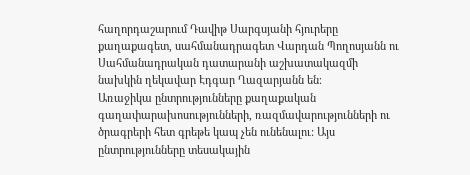հաղորդաշարում Դավիթ Սարգսյանի հյուրերը քաղաքագետ, սահմանադրագետ Վարդան Պողոսյանն ու Սահմանադրական դատարանի աշխատակազմի նախկին ղեկավար Էդգար Ղազարյանն են։
Առաջիկա ընտրությունները քաղաքական գաղափարախոսությունների, ռազմավարությունների ու ծրագրերի հետ գրեթե կապ չեն ունենալու: Այս ընտրությունները տեսակային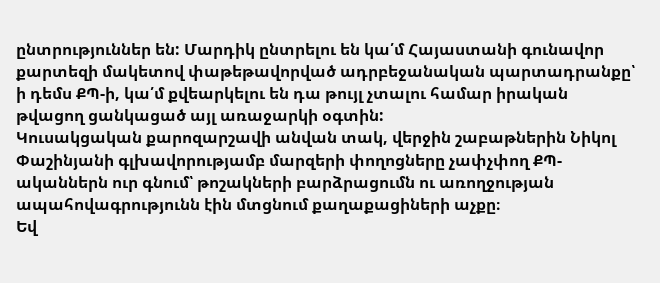ընտրություններ են: Մարդիկ ընտրելու են կա՛մ Հայաստանի գունավոր քարտեզի մակետով փաթեթավորված ադրբեջանական պարտադրանքը՝ ի դեմս ՔՊ-ի, կա՛մ քվեարկելու են դա թույլ չտալու համար իրական թվացող ցանկացած այլ առաջարկի օգտին:
Կուսակցական քարոզարշավի անվան տակ, վերջին շաբաթներին Նիկոլ Փաշինյանի գլխավորությամբ մարզերի փողոցները չափչփող ՔՊ-ականներն ուր գնում՝ թոշակների բարձրացումն ու առողջության ապահովագրությունն էին մտցնում քաղաքացիների աչքը։
Եվ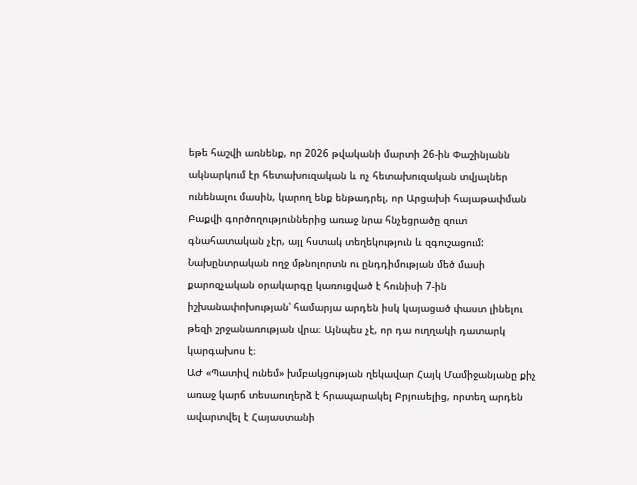եթե հաշվի առնենք, որ 2026 թվականի մարտի 26-ին Փաշինյանն ակնարկում էր հետախուզական և ոչ հետախուզական տվյալներ ունենալու մասին, կարող ենք ենթադրել, որ Արցախի հայաթափման Բաքվի գործողություններից առաջ նրա հնչեցրածը զուտ գնահատական չէր, այլ հստակ տեղեկություն և զգուշացում:
Նախընտրական ողջ մթնոլորտն ու ընդդիմության մեծ մասի քարոզչական օրակարգը կառուցված է հունիսի 7-ին իշխանափոխության՝ համարյա արդեն իսկ կայացած փաստ լինելու թեզի շրջանառության վրա։ Այնպես չէ, որ դա ուղղակի դատարկ կարգախոս է։
ԱԺ «Պատիվ ունեմ» խմբակցության ղեկավար Հայկ Մամիջանյանը քիչ առաջ կարճ տեսաուղերձ է հրապարակել Բրյուսելից, որտեղ արդեն ավարտվել է Հայաստանի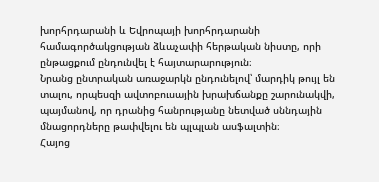խորհրդարանի և Եվրոպայի խորհրդարանի համագործակցության ձևաչափի հերթական նիստը, որի ընթացքում ընդունվել է հայտարարություն։
Նրանց ընտրական առաջարկն ընդունելով՝ մարդիկ թույլ են տալու, որպեսզի ավտոբուսային խրախճանքը շարունակվի, պայմանով, որ դրանից հանրությանը նետված սննդային մնացորդները թափվելու են պլպլան ասֆալտին։
Հայոց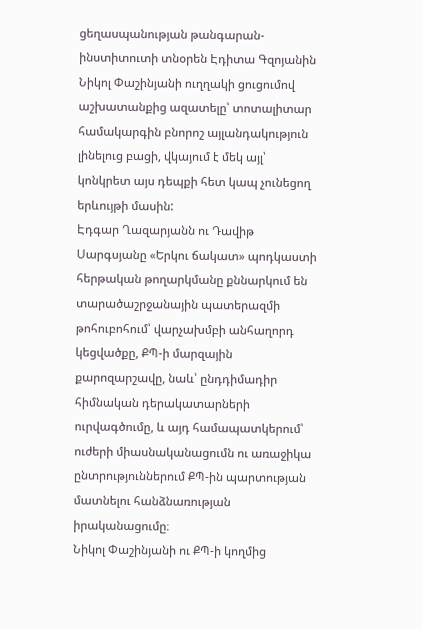ցեղասպանության թանգարան-ինստիտուտի տնօրեն Էդիտա Գզոյանին Նիկոլ Փաշինյանի ուղղակի ցուցումով աշխատանքից ազատելը՝ տոտալիտար համակարգին բնորոշ այլանդակություն լինելուց բացի, վկայում է մեկ այլ՝ կոնկրետ այս դեպքի հետ կապ չունեցող երևույթի մասին:
Էդգար Ղազարյանն ու Դավիթ Սարգսյանը «Երկու ճակատ» պոդկաստի հերթական թողարկմանը քննարկում են տարածաշրջանային պատերազմի թոհուբոհում՝ վարչախմբի անհաղորդ կեցվածքը, ՔՊ-ի մարզային քարոզարշավը, նաև՝ ընդդիմադիր հիմնական դերակատարների ուրվագծումը, և այդ համապատկերում՝ ուժերի միասնականացումն ու առաջիկա ընտրություններում ՔՊ-ին պարտության մատնելու հանձնառության իրականացումը։
Նիկոլ Փաշինյանի ու ՔՊ-ի կողմից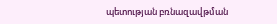պետության բռնազավթման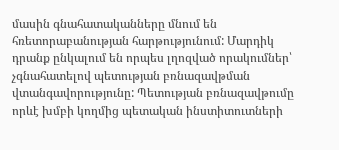մասին գնահատականները մնում են հռետորաբանության հարթությունում: Մարդիկ դրանք ընկալում են որպես լղոզված որակումներ՝ չգնահատելով պետության բռնազավթման վտանգավորությունը: Պետության բռնազավթումը որևէ խմբի կողմից պետական ինստիտուտների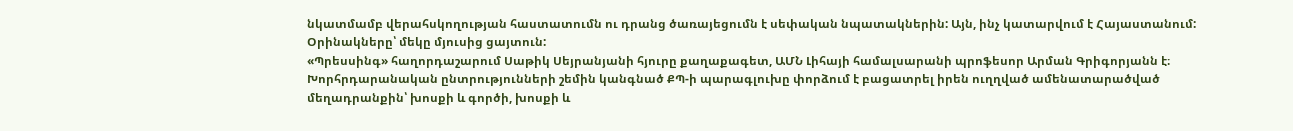նկատմամբ վերահսկողության հաստատումն ու դրանց ծառայեցումն է սեփական նպատակներին: Այն, ինչ կատարվում է Հայաստանում: Օրինակները՝ մեկը մյուսից ցայտուն:
«Պրեսսինգ» հաղորդաշարում Սաթիկ Սեյրանյանի հյուրը քաղաքագետ, ԱՄՆ Լիհայի համալսարանի պրոֆեսոր Արման Գրիգորյանն է։
Խորհրդարանական ընտրությունների շեմին կանգնած ՔՊ-ի պարագլուխը փորձում է բացատրել իրեն ուղղված ամենատարածված մեղադրանքին՝ խոսքի և գործի, խոսքի և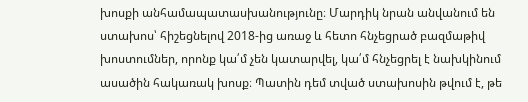խոսքի անհամապատասխանությունը։ Մարդիկ նրան անվանում են ստախոս՝ հիշեցնելով 2018-ից առաջ և հետո հնչեցրած բազմաթիվ խոստումներ, որոնք կա՛մ չեն կատարվել, կա՛մ հնչեցրել է նախկինում ասածին հակառակ խոսք։ Պատին դեմ տված ստախոսին թվում է, թե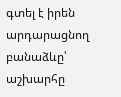գտել է իրեն արդարացնող բանաձևը՝ աշխարհը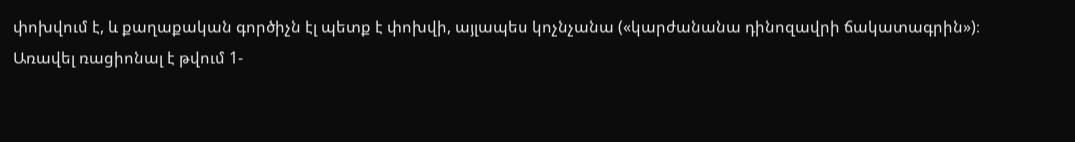փոխվում է, և քաղաքական գործիչն էլ պետք է փոխվի, այլապես կոչնչանա («կարժանանա դինոզավրի ճակատագրին»)։
Առավել ռացիոնալ է թվում 1-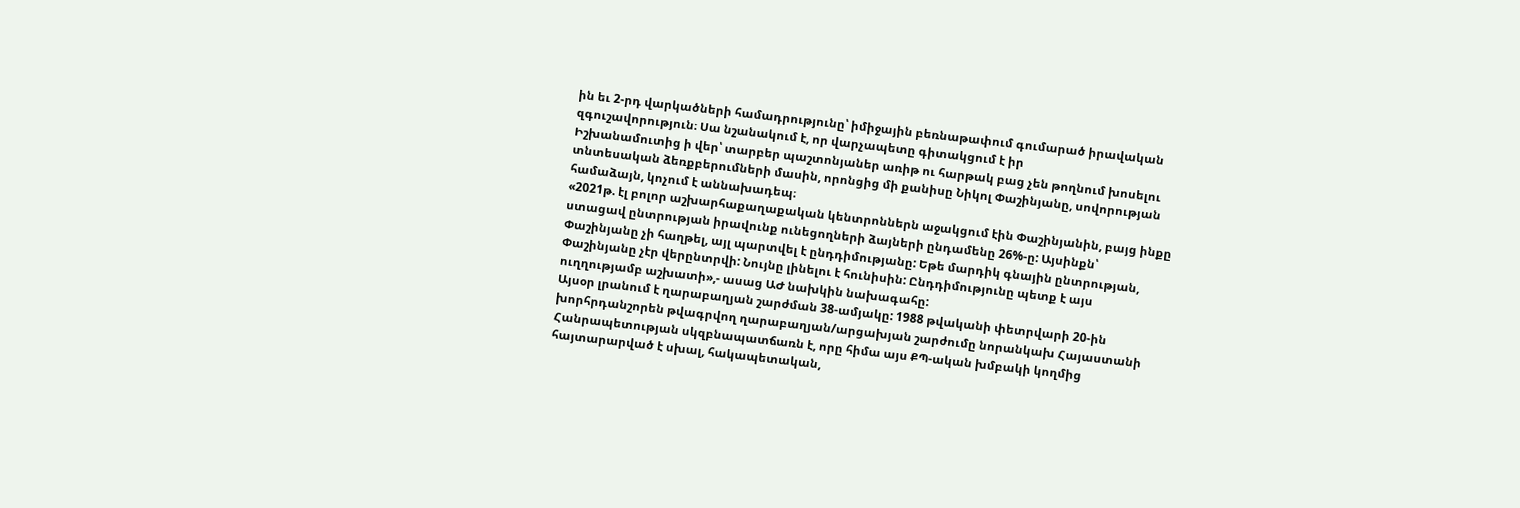ին եւ 2-րդ վարկածների համադրությունը՝ իմիջային բեռնաթափում գումարած իրավական զգուշավորություն։ Սա նշանակում է, որ վարչապետը գիտակցում է իր
Իշխանամուտից ի վեր՝ տարբեր պաշտոնյաներ առիթ ու հարթակ բաց չեն թողնում խոսելու տնտեսական ձեռքբերումների մասին, որոնցից մի քանիսը Նիկոլ Փաշինյանը, սովորության համաձայն, կոչում է աննախադեպ։
«2021թ. էլ բոլոր աշխարհաքաղաքական կենտրոններն աջակցում էին Փաշինյանին, բայց ինքը ստացավ ընտրության իրավունք ունեցողների ձայների ընդամենը 26%-ը: Այսինքն՝ Փաշինյանը չի հաղթել, այլ պարտվել է ընդդիմությանը: Եթե մարդիկ գնային ընտրության, Փաշինյանը չէր վերընտրվի: Նույնը լինելու է հունիսին: Ընդդիմությունը պետք է այս ուղղությամբ աշխատի»,- ասաց ԱԺ նախկին նախագահը:
Այսօր լրանում է ղարաբաղյան շարժման 38-ամյակը: 1988 թվականի փետրվարի 20-ին խորհրդանշորեն թվագրվող ղարաբաղյան/արցախյան շարժումը նորանկախ Հայաստանի Հանրապետության սկզբնապատճառն է, որը հիմա այս ՔՊ-ական խմբակի կողմից հայտարարված է սխալ, հակապետական,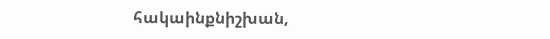հակաինքնիշխան,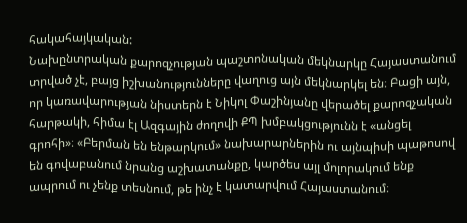հակահայկական:
Նախընտրական քարոզչության պաշտոնական մեկնարկը Հայաստանում տրված չէ, բայց իշխանությունները վաղուց այն մեկնարկել են։ Բացի այն, որ կառավարության նիստերն է Նիկոլ Փաշինյանը վերածել քարոզչական հարթակի, հիմա էլ Ազգային ժողովի ՔՊ խմբակցությունն է «անցել գրոհի»։ «Բերման են ենթարկում» նախարարներին ու այնպիսի պաթոսով են գովաբանում նրանց աշխատանքը, կարծես այլ մոլորակում ենք ապրում ու չենք տեսնում, թե ինչ է կատարվում Հայաստանում։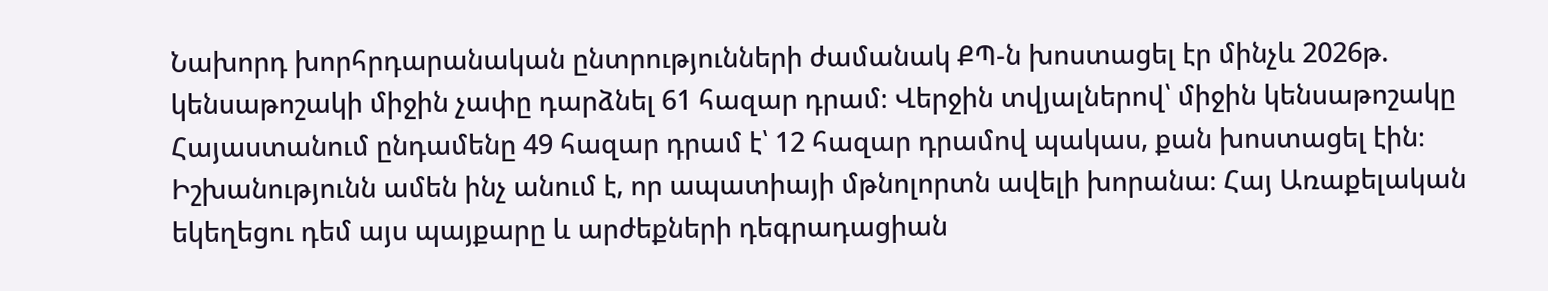Նախորդ խորհրդարանական ընտրությունների ժամանակ ՔՊ-ն խոստացել էր մինչև 2026թ. կենսաթոշակի միջին չափը դարձնել 61 հազար դրամ։ Վերջին տվյալներով՝ միջին կենսաթոշակը Հայաստանում ընդամենը 49 հազար դրամ է՝ 12 հազար դրամով պակաս, քան խոստացել էին։
Իշխանությունն ամեն ինչ անում է, որ ապատիայի մթնոլորտն ավելի խորանա։ Հայ Առաքելական եկեղեցու դեմ այս պայքարը և արժեքների դեգրադացիան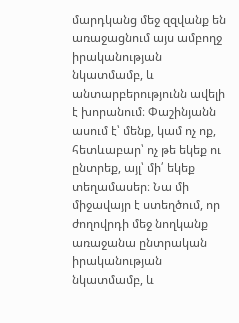մարդկանց մեջ զզվանք են առաջացնում այս ամբողջ իրականության նկատմամբ, և անտարբերությունն ավելի է խորանում։ Փաշինյանն ասում է՝ մենք, կամ ոչ ոք, հետևաբար՝ ոչ թե եկեք ու ընտրեք, այլ՝ մի՛ եկեք տեղամասեր։ Նա մի միջավայր է ստեղծում, որ ժողովրդի մեջ նողկանք առաջանա ընտրական իրականության նկատմամբ, և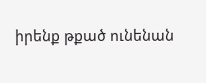իրենք թքած ունենան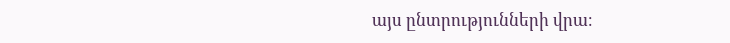այս ընտրությունների վրա։